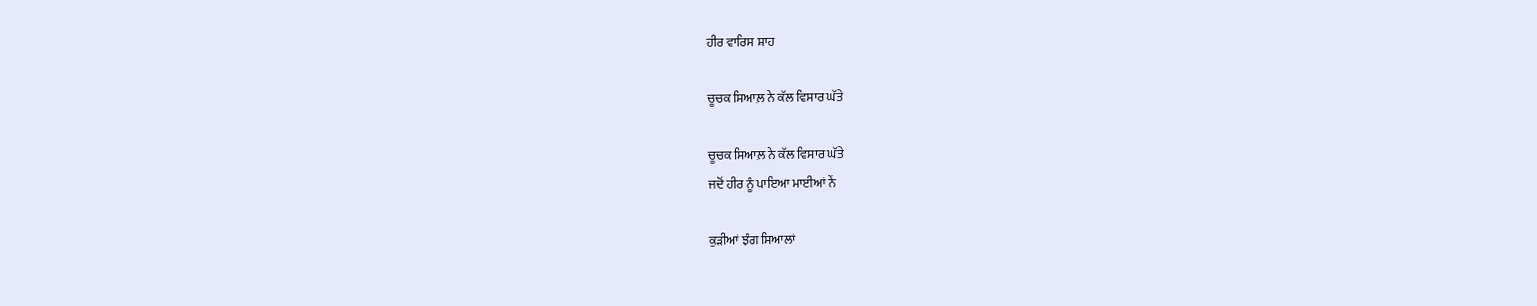ਹੀਰ ਵਾਰਿਸ ਸ਼ਾਹ

ਚੂਚਕ ਸਿਆਲ਼ ਨੇ ਕੱਲ ਵਿਸਾਰ ਘੱਤੇ

ਚੂਚਕ ਸਿਆਲ਼ ਨੇ ਕੱਲ ਵਿਸਾਰ ਘੱਤੇ
ਜਦੋਂ ਹੀਰ ਨੂੰ ਪਾਇਆ ਮਾਈਆਂ ਨੇਂ

ਕੁੜੀਆਂ ਝੰਗ ਸਿਆਲਾਂ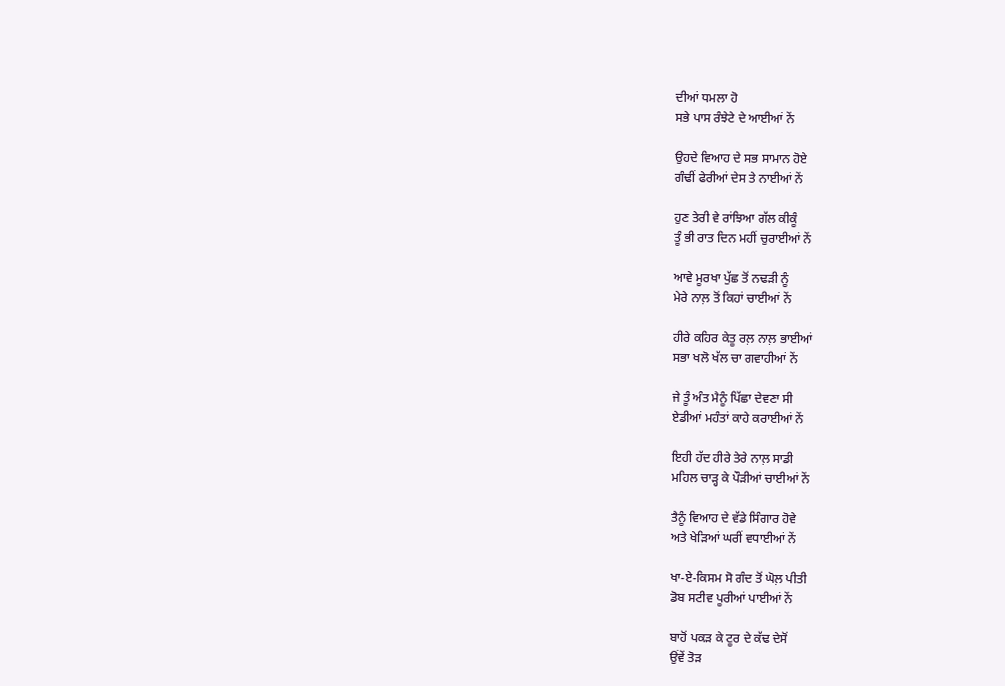ਦੀਆਂ ਧਮਲਾ ਹੋ
ਸਭੇ ਪਾਸ ਰੰਝੇਟੇ ਦੇ ਆਈਆਂ ਨੇਂ

ਉਹਦੇ ਵਿਆਹ ਦੇ ਸਭ ਸਾਮਾਨ ਹੋਏ
ਗੰਢੀਂ ਫੇਰੀਆਂ ਦੇਸ ਤੇ ਨਾਈਆਂ ਨੇਂ

ਹੁਣ ਤੇਰੀ ਵੇ ਰਾਂਝਿਆ ਗੱਲ ਕੀਕੂੰ
ਤੂੰ ਭੀ ਰਾਤ ਦਿਨ ਮਹੀਂ ਚੁਰਾਈਆਂ ਨੇਂ

ਆਵੇ ਮੂਰਖਾ ਪੁੱਛ ਤੋਂ ਨਢੜੀ ਨੂੰ
ਮੇਰੇ ਨਾਲ਼ ਤੋਂ ਕਿਹਾਂ ਚਾਈਆਂ ਨੇਂ

ਹੀਰੇ ਕਹਿਰ ਕੇਤੂ ਰਲ਼ ਨਾਲ਼ ਭਾਈਆਂ
ਸਭਾ ਖਲੋ ਖੱਲ ਚਾ ਗਵਾਹੀਆਂ ਨੇਂ

ਜੇ ਤੂੰ ਅੰਤ ਮੈਨੂੰ ਪਿੱਛਾ ਦੇਵਣਾ ਸੀ
ਏਡੀਆਂ ਮਹੰਤਾਂ ਕਾਹੇ ਕਰਾਈਆਂ ਨੇਂ

ਇਹੀ ਹੱਦ ਹੀਰੇ ਤੇਰੇ ਨਾਲ਼ ਸਾਡੀ
ਮਹਿਲ ਚਾੜ੍ਹ ਕੇ ਪੌੜੀਆਂ ਚਾਈਆਂ ਨੇਂ

ਤੈਨੂੰ ਵਿਆਹ ਦੇ ਵੱਡੇ ਸਿੰਗਾਰ ਹੋਵੇ
ਅਤੇ ਖੇੜਿਆਂ ਘਰੀਂ ਵਧਾਈਆਂ ਨੇਂ

ਖਾ-ਏ-ਕਿਸਮ ਸੋ ਗੰਦ ਤੋਂ ਘੋਲ਼ ਪੀਤੀ
ਡੋਬ ਸਟੀਵ ਪੂਰੀਆਂ ਪਾਈਆਂ ਨੇਂ

ਬਾਹੋਂ ਪਕੜ ਕੇ ਟੂਰ ਦੇ ਕੱਢ ਦੇਸੋਂ
ਉਂਵੇਂ ਤੋੜ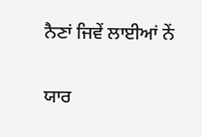ਨੈਣਾਂ ਜਿਵੇਂ ਲਾਈਆਂ ਨੇਂ

ਯਾਰ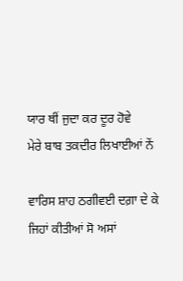ਯਾਰ ਥੀਂ ਜੁਦਾ ਕਰ ਦੂਰ ਹੋਵੇ
ਮੇਰੇ ਬਾਬ ਤਕਦੀਰ ਲਿਖਾਈਆਂ ਨੇਂ

ਵਾਰਿਸ ਸ਼ਾਹ ਠਗੀਵਈ ਦਗ਼ਾ ਦੇ ਕੇ
ਜਿਹਾਂ ਕੀਤੀਆਂ ਸੋ ਅਸਾਂ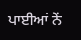ਪਾਈਆਂ ਨੇਂ